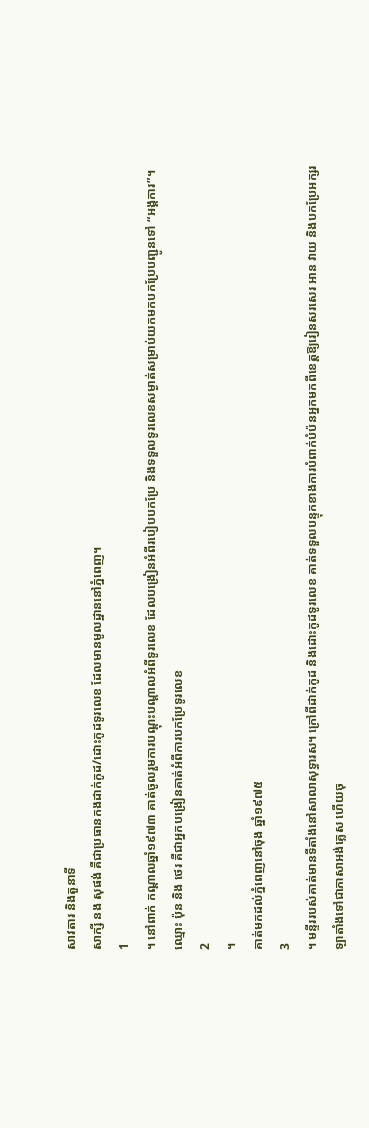សាវតារ និងតួនាទី
សាក្សី នង សុផង់ គឺជាប្រធានកងដាក់កូដ/ដោះកូដទូរលេខ ដែលមានមូលដ្ឋាននៅភ្នំពេញ។
1
។ នៅពាក់ កណ្តាលឆ្នាំ១៩៧៣ គាត់ចូលរួមការបណ្តុះបណ្តាលអំពីទូរលេខ ដែលបង្រៀនអំពីរបៀបបកប្រែ និងទទួលទូរលេខសម្ងាត់សម្រាប់យកមកបកប្រែបញ្ជូនទៅ “អង្គការ”។ ឈ្មោះ ប៉ុន និង ថេរ គឺជាអ្នកបង្រៀនគាត់អំពីការបកប្រែទូរលេខ
2
។
គាត់មកដល់ភ្នំពេញនៅចុង ឆ្នាំ១៩៧៥
3
។ មន្ទីររបស់គាត់មានទីតាំងនៅសាលាសុទ្ធារស។ ក្រៅពីដាក់កូដ និងដោះកូដទូរលេខ គាត់ទទួលបន្ទុកខាងការបំពាក់បំប៉នអ្នកមកពីខេត្តឱ្យរៀនសរសេរ អាន វាយ និងបកប្រែអក្សរឡាតាំងទៅជាភាសាអង់គ្លេស ហើយចុ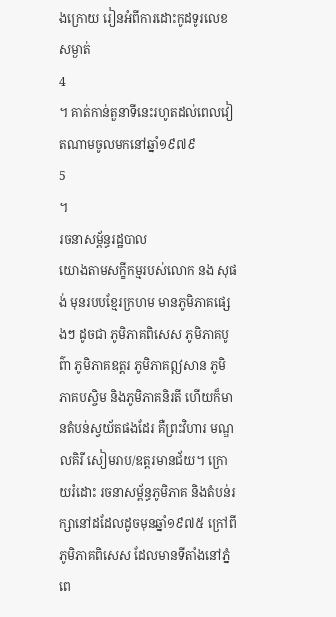ងក្រោយ រៀនអំពីការដោះកូដទូរលេខសម្ងាត់
4
។ គាត់កាន់តួនាទីនេះរហូតដល់ពេលវៀតណាមចូលមកនៅឆ្នាំ១៩៧៩
5
។
រចនាសម្ព័ន្ធរដ្ឋបាល
យោងតាមសក្ខីកម្មរបស់លោក នង សុផង់ មុនរបបខ្មែរក្រហម មានភូមិភាគផ្សេងៗ ដូចជា ភូមិភាគពិសេស ភូមិភាគបូព៌ា ភូមិភាគឧត្តរ ភូមិភាគឦសាន ភូមិភាគបស្ចិម និងភូមិភាគនិរតី ហើយក៏មានតំបន់ស្វយ័តផងដែរ គឺព្រះវិហារ មណ្ឌលគិរី សៀមរាប/ឧត្តរមានជ័យ។ ក្រោយរំដោះ រចនាសម្ព័ន្ធភូមិភាគ និងតំបន់រក្សានៅដដែលដូចមុនឆ្នាំ១៩៧៥ ក្រៅពីភូមិភាគពិសេស ដែលមានទីតាំងនៅភ្នំពេ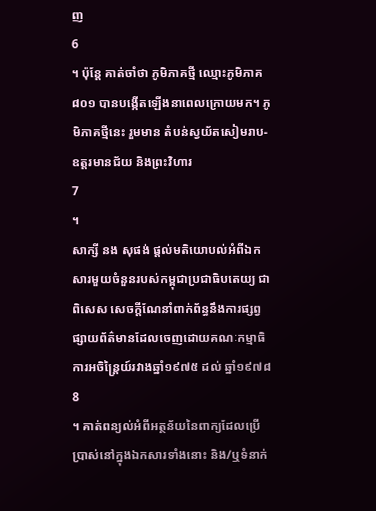ញ
6
។ ប៉ុន្តែ គាត់ចាំថា ភូមិភាគថ្មី ឈ្មោះភូមិភាគ៨០១ បានបង្កើតឡើងនាពេលក្រោយមក។ ភូមិភាគថ្មីនេះ រួមមាន តំបន់ស្វយ័តសៀមរាប-ឧត្តរមានជ័យ និងព្រះវិហារ
7
។
សាក្សី នង សុផង់ ផ្តល់មតិយោបល់អំពីឯកសារមួយចំនួនរបស់កម្ពុជាប្រជាធិបតេយ្យ ជាពិសេស សេចក្តីណែនាំពាក់ព័ន្ធនឹងការផ្សព្វផ្សាយព័ត៌មានដែលចេញដោយគណៈកម្មាធិការអចិន្ត្រៃយ៍រវាងឆ្នាំ១៩៧៥ ដល់ ឆ្នាំ១៩៧៨
8
។ គាត់ពន្យល់អំពីអត្ថន័យនៃពាក្យដែលប្រើប្រាស់នៅក្នុងឯកសារទាំងនោះ និង/ឬទំនាក់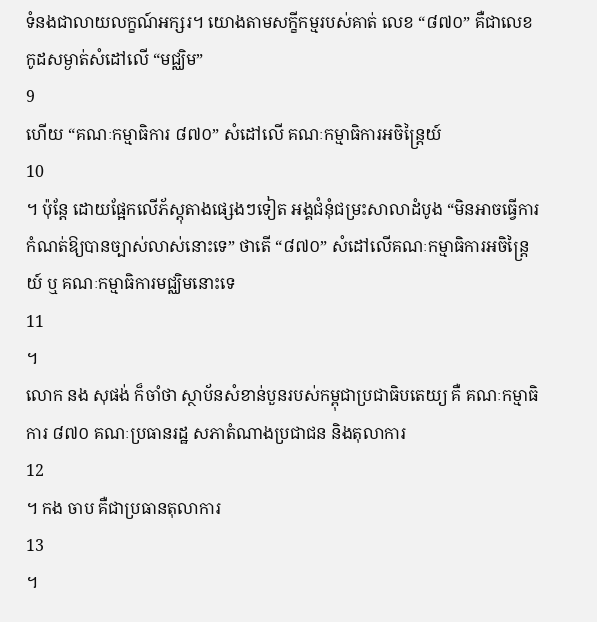ទំនងជាលាយលក្ខណ៍អក្សរ។ យោងតាមសក្ខីកម្មរបស់គាត់ លេខ “៨៧០” គឺជាលេខកូដសម្ងាត់សំដៅលើ “មជ្ឈិម”
9
ហើយ “គណៈកម្មាធិការ ៨៧០” សំដៅលើ គណៈកម្មាធិការអចិន្ត្រៃយ៍
10
។ ប៉ុន្តែ ដោយផ្អែកលើភ័ស្តុតាងផ្សេងៗទៀត អង្គជំនុំជម្រះសាលាដំបូង “មិនអាចធ្វើការកំណត់ឱ្យបានច្បាស់លាស់នោះទេ” ថាតើ “៨៧០” សំដៅលើគណៈកម្មាធិការអចិន្ត្រៃយ៍ ឬ គណៈកម្មាធិការមជ្ឈិមនោះទេ
11
។
លោក នង សុផង់ ក៏ចាំថា ស្ថាប័នសំខាន់បួនរបស់កម្ពុជាប្រជាធិបតេយ្យ គឺ គណៈកម្មាធិការ ៨៧០ គណៈប្រធានរដ្ឋ សភាតំណាងប្រជាជន និងតុលាការ
12
។ កង ចាប គឺជាប្រធានតុលាការ
13
។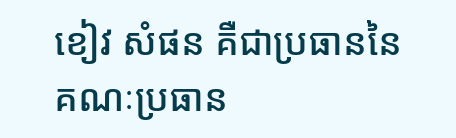ខៀវ សំផន គឺជាប្រធាននៃគណៈប្រធាន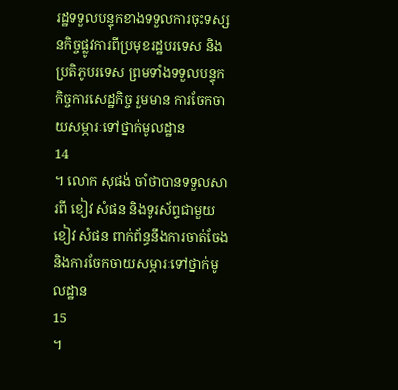រដ្ឋទទួលបន្ទុកខាងទទួលការចុះទស្សនកិច្ចផ្លូវការពីប្រមុខរដ្ឋបរទេស និងប្រតិភូបរទេស ព្រមទាំងទទួលបន្ទុកកិច្ចការសេដ្ឋកិច្ច រួមមាន ការចែកចាយសម្ភារៈទៅថ្នាក់មូលដ្ឋាន
14
។ លោក សុផង់ ចាំថាបានទទួលសារពី ខៀវ សំផន និងទូរស័ព្ទជាមួយខៀវ សំផន ពាក់ព័ន្ធនឹងការចាត់ចែង និងការចែកចាយសម្ភារៈទៅថ្នាក់មូលដ្ឋាន
15
។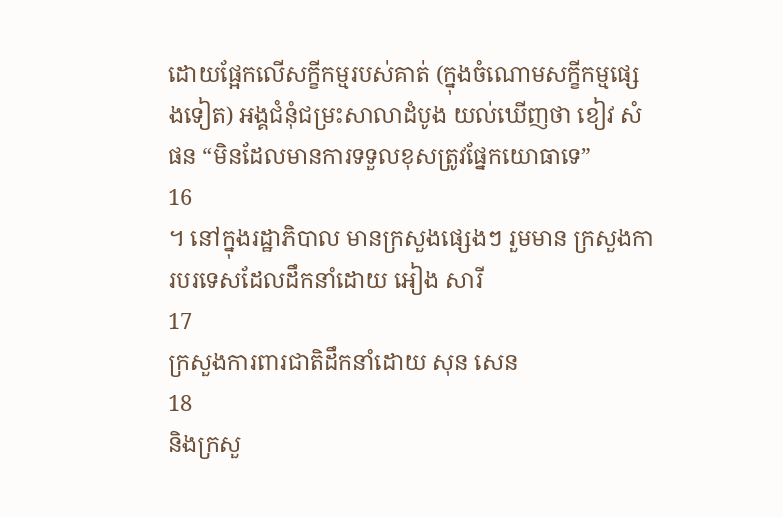ដោយផ្អែកលើសក្ខីកម្មរបស់គាត់ (ក្នុងចំណោមសក្ខីកម្មផ្សេងទៀត) អង្គជំនុំជម្រះសាលាដំបូង យល់ឃើញថា ខៀវ សំផន “មិនដែលមានការទទួលខុសត្រូវផ្នែកយោធាទេ”
16
។ នៅក្នុងរដ្ឋាភិបាល មានក្រសួងផ្សេងៗ រួមមាន ក្រសួងការបរទេសដែលដឹកនាំដោយ អៀង សារី
17
ក្រសួងការពារជាតិដឹកនាំដោយ សុន សេន
18
និងក្រសួ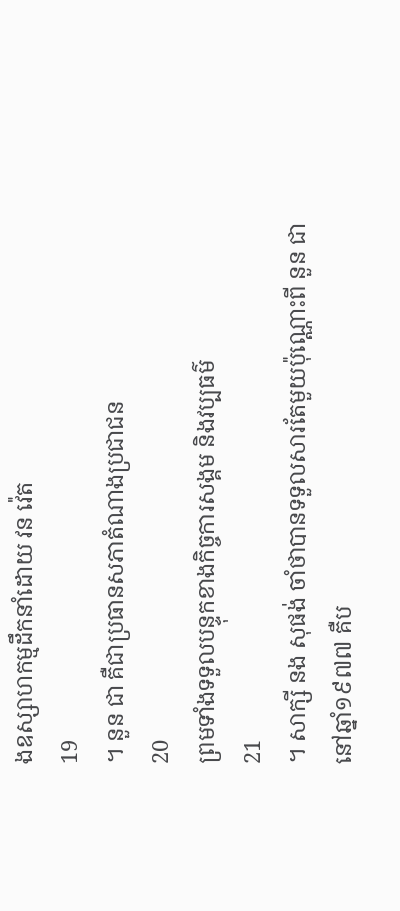ងឧស្សាហកម្មដឹកនាំដោយ វន វ៉េត
19
។ នួន ជា គឺជាប្រធានសភាតំណាងប្រជាជន
20
ព្រមទាំងទទួលបន្ទុកខាងកិច្ចការសង្គម និងវប្បធម៌
21
។ សាក្សី នង សុផង់ ចាំថាបានទទួលសារតែមួយប៉ុណ្ណោះពី នួន ជា នៅឆ្នាំ១៩៧៧ គឺប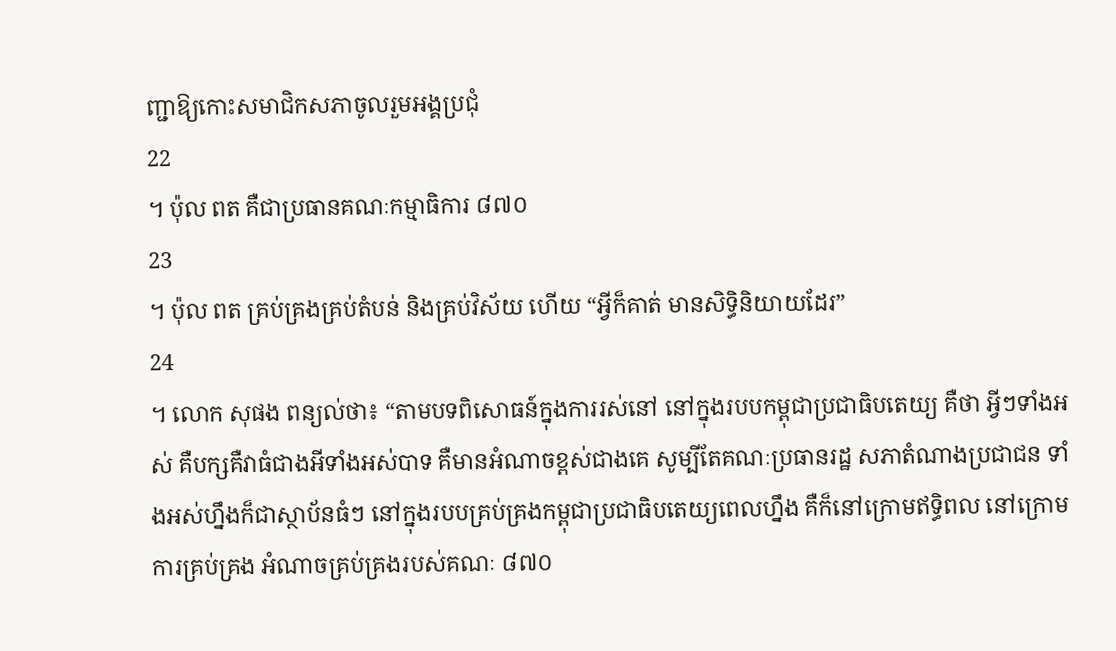ញ្ជាឱ្យកោះសមាជិកសភាចូលរួមអង្គប្រជុំ
22
។ ប៉ុល ពត គឺជាប្រធានគណៈកម្មាធិការ ៨៧០
23
។ ប៉ុល ពត គ្រប់គ្រងគ្រប់តំបន់ និងគ្រប់វិស័យ ហើយ “អ្វីក៏គាត់ មានសិទ្ធិនិយាយដែរ”
24
។ លោក សុផង ពន្យល់ថា៖ “តាមបទពិសោធន៍ក្នុងការរស់នៅ នៅក្នុងរបបកម្ពុជាប្រជាធិបតេយ្យ គឺថា អ្វីៗទាំងអស់ គឺបក្សគឺវាធំជាងអីទាំងអស់បាទ គឺមានអំណាចខ្ពស់ជាងគេ សូម្បីតែគណៈប្រធានរដ្ឋ សភាតំណាងប្រជាជន ទាំងអស់ហ្នឹងក៏ជាស្ថាប័នធំៗ នៅក្នុងរបបគ្រប់គ្រងកម្ពុជាប្រជាធិបតេយ្យពេលហ្នឹង គឺក៏នៅក្រោមឥទ្ធិពល នៅក្រោមការគ្រប់គ្រង អំណាចគ្រប់គ្រងរបស់គណៈ ៨៧០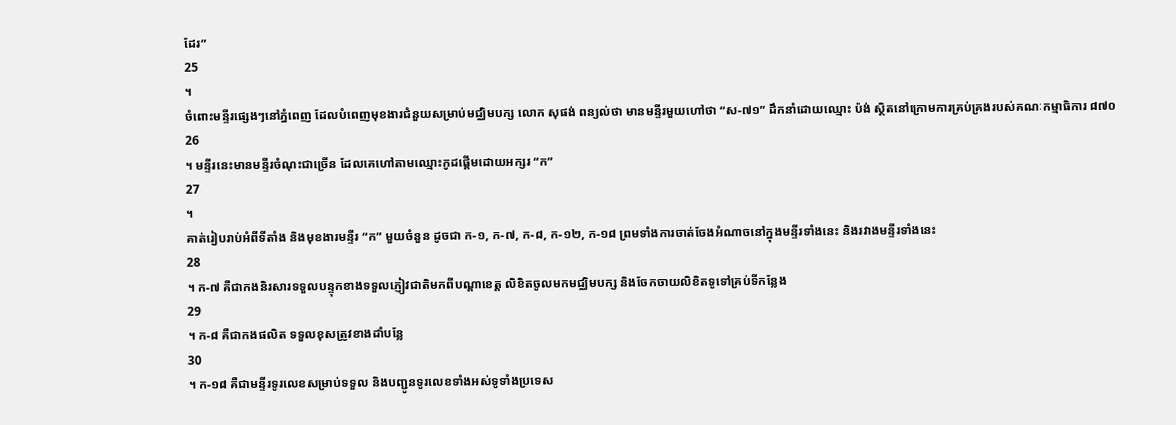ដែរ”
25
។
ចំពោះមន្ទីរផ្សេងៗនៅភ្នំពេញ ដែលបំពេញមុខងារជំនួយសម្រាប់មជ្ឈិមបក្ស លោក សុផង់ ពន្យល់ថា មានមន្ទីរមួយហៅថា “ស-៧១” ដឹកនាំដោយឈ្មោះ ប៉ង់ ស្ថិតនៅក្រោមការគ្រប់គ្រងរបស់គណៈកម្មាធិការ ៨៧០
26
។ មន្ទីរនេះមានមន្ទីរចំណុះជាច្រើន ដែលគេហៅតាមឈ្មោះកូដផ្តើមដោយអក្សរ “ក”
27
។
គាត់រៀបរាប់អំពីទីតាំង និងមុខងារមន្ទីរ “ក” មួយចំនួន ដូចជា ក-១, ក-៧, ក-៨, ក-១២, ក-១៨ ព្រមទាំងការចាត់ចែងអំណាចនៅក្នុងមន្ទីរទាំងនេះ និងរវាងមន្ទីរទាំងនេះ
28
។ ក-៧ គឺជាកងនិរសារទទួលបន្ទុកខាងទទួលភ្ញៀវជាតិមកពីបណ្តាខេត្ត លិខិតចូលមកមជ្ឈិមបក្ស និងចែកចាយលិខិតទូទៅគ្រប់ទីកន្លែង
29
។ ក-៨ គឺជាកងផលិត ទទួលខុសត្រូវខាងដាំបន្លែ
30
។ ក-១៨ គឺជាមន្ទីរទូរលេខសម្រាប់ទទួល និងបញ្ជូនទូរលេខទាំងអស់ទូទាំងប្រទេស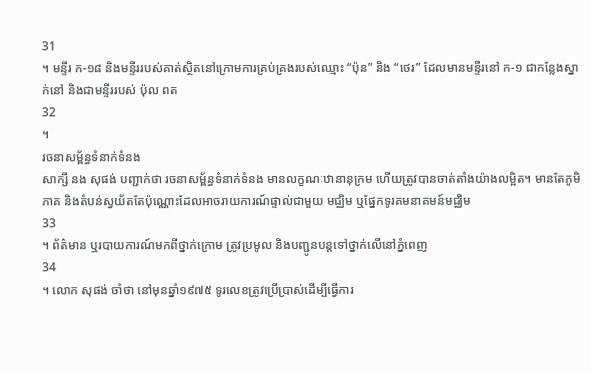31
។ មន្ទីរ ក-១៨ និងមន្ទីររបស់គាត់ស្ថិតនៅក្រោមការគ្រប់គ្រងរបស់ឈ្មោះ “ប៉ុន” និង “ថេរ” ដែលមានមន្ទីរនៅ ក-១ ជាកន្លែងស្នាក់នៅ និងជាមន្ទីររបស់ ប៉ុល ពត
32
។
រចនាសម្ព័ន្ធទំនាក់ទំនង
សាក្សី នង សុផង់ បញ្ជាក់ថា រចនាសម្ព័ន្ធទំនាក់ទំនង មានលក្ខណៈឋានានុក្រម ហើយត្រូវបានចាត់តាំងយ៉ាងលម្អិត។ មានតែភូមិភាគ និងតំបន់ស្វយ័តតែប៉ុណ្ណោះដែលអាចរាយការណ៍ផ្ទាល់ជាមួយ មជ្ឈិម ឬផ្នែកទូរគមនាគមន៍មជ្ឈិម
33
។ ព័ត៌មាន ឬរបាយការណ៍មកពីថ្នាក់ក្រោម ត្រូវប្រមូល និងបញ្ជូនបន្តទៅថ្នាក់លើនៅភ្នំពេញ
34
។ លោក សុផង់ ចាំថា នៅមុនឆ្នាំ១៩៧៥ ទូរលេខត្រូវប្រើប្រាស់ដើម្បីធ្វើការ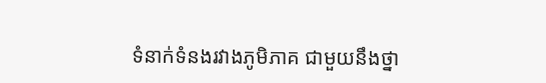ទំនាក់ទំនងរវាងភូមិភាគ ជាមួយនឹងថ្នា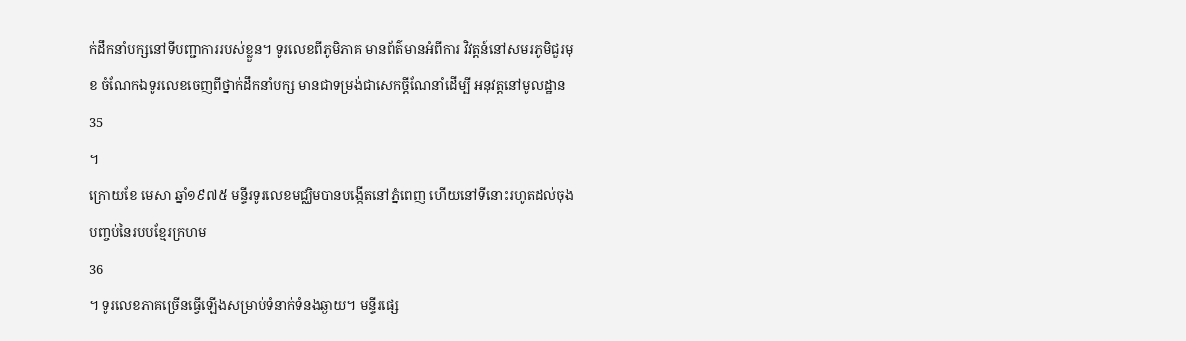ក់ដឹកនាំបក្សនៅទីបញ្ជាការរបស់ខ្លួន។ ទូរលេខពីភូមិភាគ មានព័ត៌មានអំពីការ វិវត្តន៍នៅសមរភូមិជួរមុខ ចំណែកឯទូរលេខចេញពីថ្នាក់ដឹកនាំបក្ស មានជាទម្រង់ជាសេកច្តីណែនាំដើម្បី អនុវត្តនៅមូលដ្ឋាន
35
។
ក្រោយខែ មេសា ឆ្នាំ១៩៧៥ មន្ទីរទូរលេខមជ្ឈិមបានបង្កើតនៅភ្នំពេញ ហើយនៅទីនោះរហូតដល់ចុងបញ្ចប់នៃរបបខ្មែរក្រហម
36
។ ទូរលេខភាគច្រើនធ្វើឡើងសម្រាប់ទំនាក់ទំនងឆ្ងាយ។ មន្ទីរផ្សេ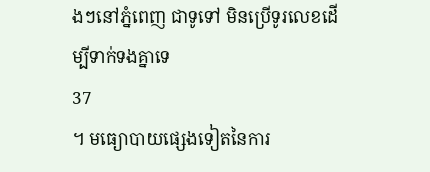ងៗនៅភ្នំពេញ ជាទូទៅ មិនប្រើទូរលេខដើម្បីទាក់ទងគ្នាទេ
37
។ មធ្យោបាយផ្សេងទៀតនៃការ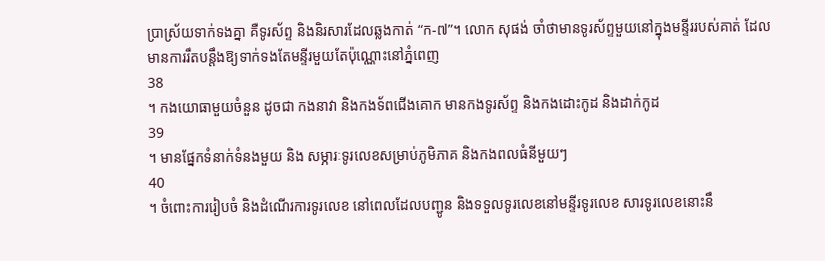ប្រាស្រ័យទាក់ទងគ្នា គឺទូរស័ព្ទ និងនិរសារដែលឆ្លងកាត់ “ក-៧”។ លោក សុផង់ ចាំថាមានទូរស័ព្ទមួយនៅក្នុងមន្ទីររបស់គាត់ ដែលមានការរឹតបន្តឹងឱ្យទាក់ទងតែមន្ទីរមួយតែប៉ុណ្ណោះនៅភ្នំពេញ
38
។ កងយោធាមួយចំនួន ដូចជា កងនាវា និងកងទ័ពជើងគោក មានកងទូរស័ព្ទ និងកងដោះកូដ និងដាក់កូដ
39
។ មានផ្នែកទំនាក់ទំនងមួយ និង សម្ភារៈទូរលេខសម្រាប់ភូមិភាគ និងកងពលធំនីមួយៗ
40
។ ចំពោះការរៀបចំ និងដំណើរការទូរលេខ នៅពេលដែលបញ្ជូន និងទទួលទូរលេខនៅមន្ទីរទូរលេខ សារទូរលេខនោះនឹ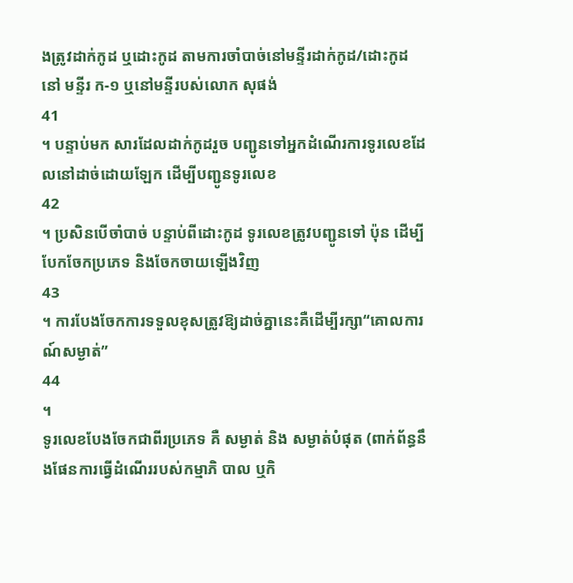ងត្រូវដាក់កូដ ឬដោះកូដ តាមការចាំបាច់នៅមន្ទីរដាក់កូដ/ដោះកូដ នៅ មន្ទីរ ក-១ ឬនៅមន្ទីរបស់លោក សុផង់
41
។ បន្ទាប់មក សារដែលដាក់កូដរួច បញ្ជូនទៅអ្នកដំណើរការទូរលេខដែលនៅដាច់ដោយឡែក ដើម្បីបញ្ជូនទូរលេខ
42
។ ប្រសិនបើចាំបាច់ បន្ទាប់ពីដោះកូដ ទូរលេខត្រូវបញ្ជូនទៅ ប៉ុន ដើម្បីបែកចែកប្រភេទ និងចែកចាយឡើងវិញ
43
។ ការបែងចែកការទទួលខុសត្រូវឱ្យដាច់គ្នានេះគឺដើម្បីរក្សា“គោលការណ៍សម្ងាត់”
44
។
ទូរលេខបែងចែកជាពីរប្រភេទ គឺ សម្ងាត់ និង សម្ងាត់បំផុត (ពាក់ព័ន្ធនឹងផែនការធ្វើដំណើររបស់កម្មាភិ បាល ឬកិ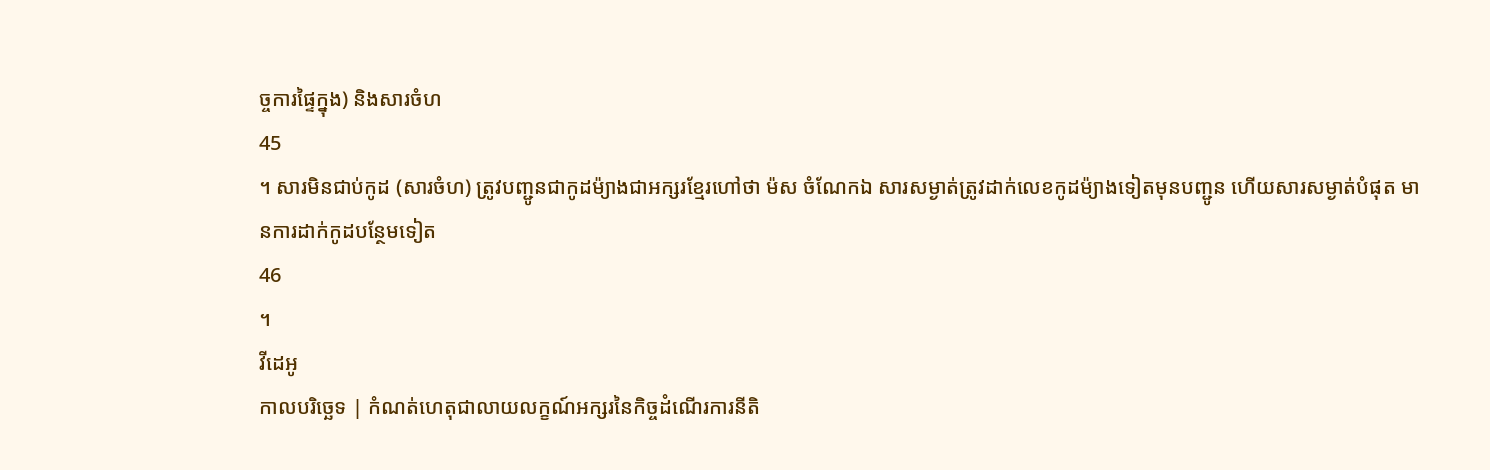ច្ចការផ្ទៃក្នុង) និងសារចំហ
45
។ សារមិនជាប់កូដ (សារចំហ) ត្រូវបញ្ជូនជាកូដម៉្យាងជាអក្សរខ្មែរហៅថា ម៉ស ចំណែកឯ សារសម្ងាត់ត្រូវដាក់លេខកូដម៉្យាងទៀតមុនបញ្ជូន ហើយសារសម្ងាត់បំផុត មានការដាក់កូដបន្ថែមទៀត
46
។
វីដេអូ
កាលបរិច្ឆេទ | កំណត់ហេតុជាលាយលក្ខណ៍អក្សរនៃកិច្ចដំណើរការនីតិ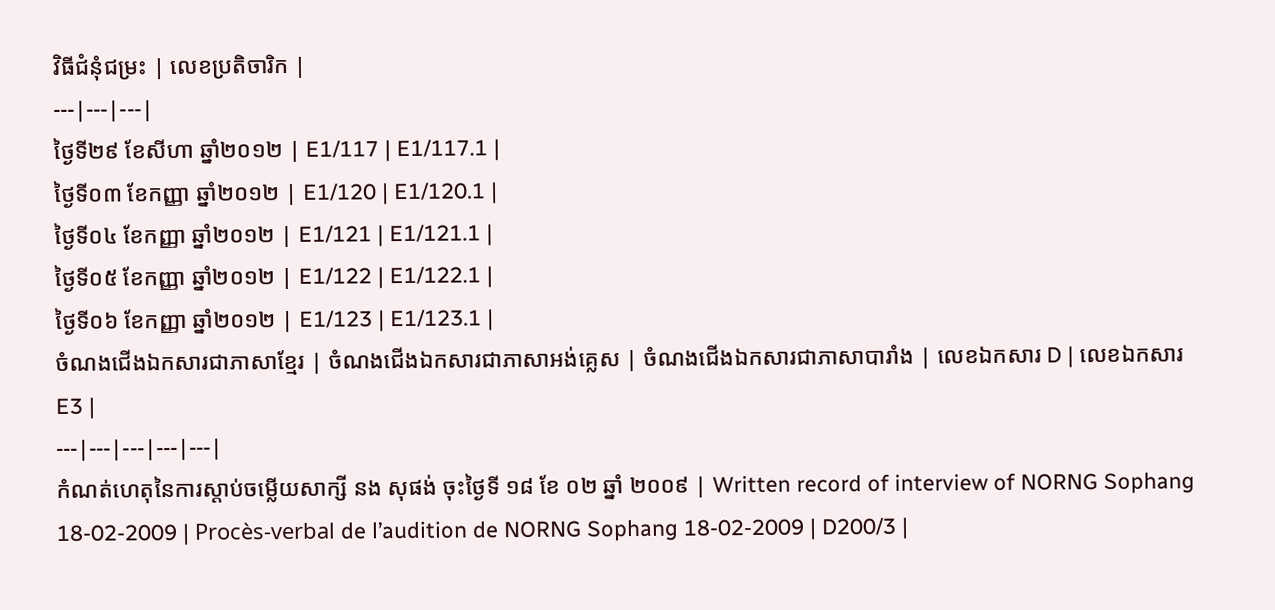វិធីជំនុំជម្រះ | លេខប្រតិចារិក |
---|---|---|
ថ្ងៃទី២៩ ខែសីហា ឆ្នាំ២០១២ | E1/117 | E1/117.1 |
ថ្ងៃទី០៣ ខែកញ្ញា ឆ្នាំ២០១២ | E1/120 | E1/120.1 |
ថ្ងៃទី០៤ ខែកញ្ញា ឆ្នាំ២០១២ | E1/121 | E1/121.1 |
ថ្ងៃទី០៥ ខែកញ្ញា ឆ្នាំ២០១២ | E1/122 | E1/122.1 |
ថ្ងៃទី០៦ ខែកញ្ញា ឆ្នាំ២០១២ | E1/123 | E1/123.1 |
ចំណងជើងឯកសារជាភាសាខ្មែរ | ចំណងជើងឯកសារជាភាសាអង់គ្លេស | ចំណងជើងឯកសារជាភាសាបារាំង | លេខឯកសារ D | លេខឯកសារ E3 |
---|---|---|---|---|
កំណត់ហេតុនៃការស្តាប់ចម្លើយសាក្សី នង សុផង់ ចុះថ្ងៃទី ១៨ ខែ ០២ ឆ្នាំ ២០០៩ | Written record of interview of NORNG Sophang 18-02-2009 | Procès-verbal de l’audition de NORNG Sophang 18-02-2009 | D200/3 |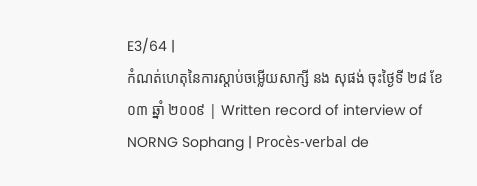E3/64 |
កំណត់ហេតុនៃការស្តាប់ចម្លើយសាក្សី នង សុផង់ ចុះថ្ងៃទី ២៨ ខែ ០៣ ឆ្នាំ ២០០៩ | Written record of interview of NORNG Sophang | Procès-verbal de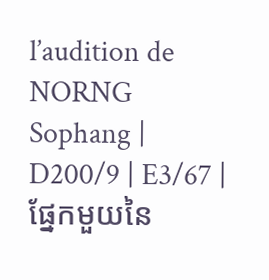l’audition de NORNG Sophang | D200/9 | E3/67 |
ផ្នែកមួយនៃ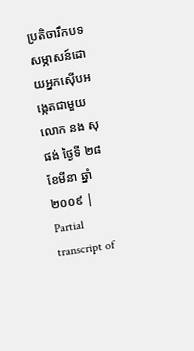ប្រតិចារឹកបទសម្ភាសន៍ដោយអ្នកស៊ើបអង្កេតជាមួយលោក នង សុផង់ ថ្ងៃទី ២៨ ខែមីនា ឆ្នាំ២០០៩ | Partial transcript of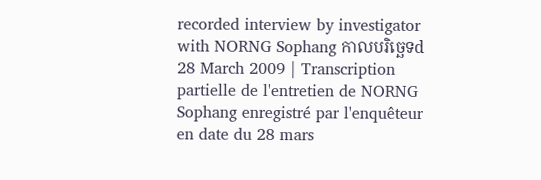recorded interview by investigator with NORNG Sophang កាលបរិច្ឆេទd 28 March 2009 | Transcription partielle de l'entretien de NORNG Sophang enregistré par l'enquêteur en date du 28 mars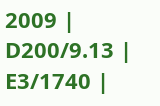2009 | D200/9.13 | E3/1740 |